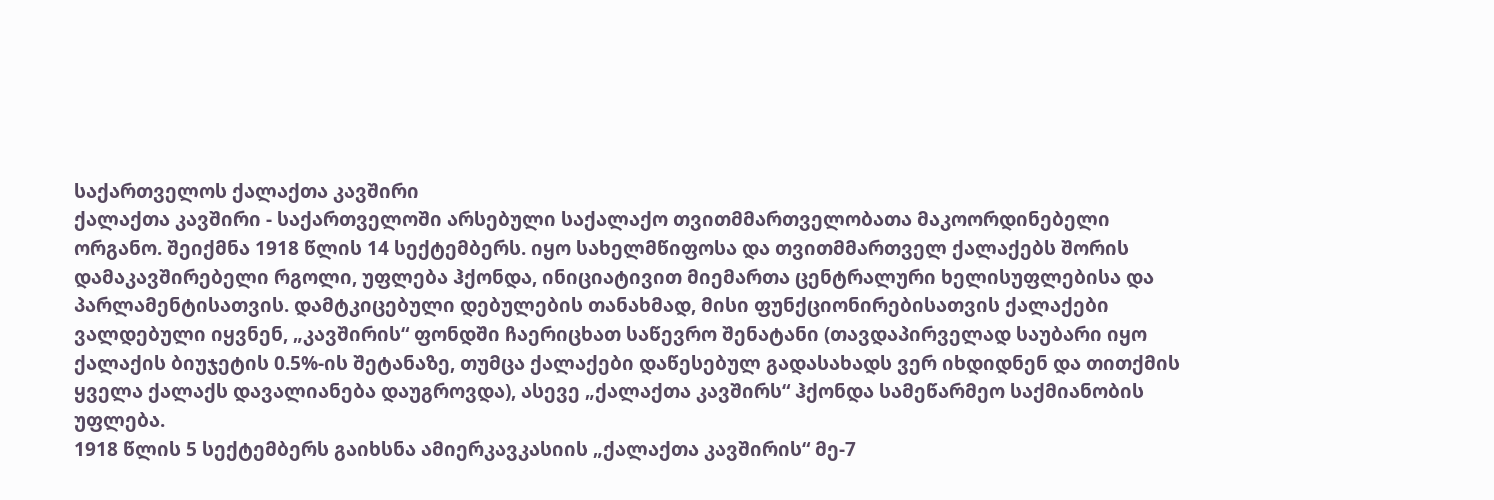საქართველოს ქალაქთა კავშირი
ქალაქთა კავშირი - საქართველოში არსებული საქალაქო თვითმმართველობათა მაკოორდინებელი ორგანო. შეიქმნა 1918 წლის 14 სექტემბერს. იყო სახელმწიფოსა და თვითმმართველ ქალაქებს შორის დამაკავშირებელი რგოლი, უფლება ჰქონდა, ინიციატივით მიემართა ცენტრალური ხელისუფლებისა და პარლამენტისათვის. დამტკიცებული დებულების თანახმად, მისი ფუნქციონირებისათვის ქალაქები ვალდებული იყვნენ, „კავშირის“ ფონდში ჩაერიცხათ საწევრო შენატანი (თავდაპირველად საუბარი იყო ქალაქის ბიუჯეტის 0.5%-ის შეტანაზე, თუმცა ქალაქები დაწესებულ გადასახადს ვერ იხდიდნენ და თითქმის ყველა ქალაქს დავალიანება დაუგროვდა), ასევე „ქალაქთა კავშირს“ ჰქონდა სამეწარმეო საქმიანობის უფლება.
1918 წლის 5 სექტემბერს გაიხსნა ამიერკავკასიის „ქალაქთა კავშირის“ მე-7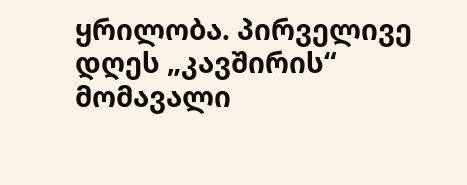ყრილობა. პირველივე დღეს „კავშირის“ მომავალი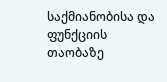საქმიანობისა და ფუნქციის თაობაზე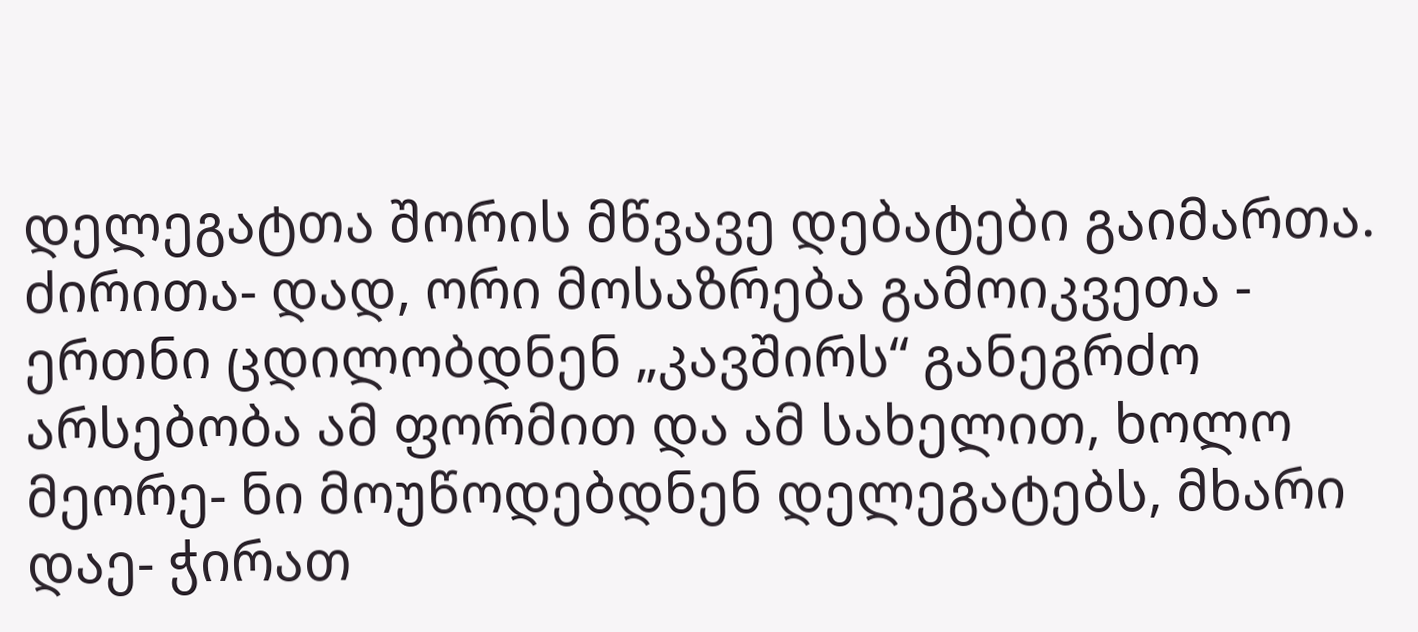დელეგატთა შორის მწვავე დებატები გაიმართა. ძირითა- დად, ორი მოსაზრება გამოიკვეთა - ერთნი ცდილობდნენ „კავშირს“ განეგრძო არსებობა ამ ფორმით და ამ სახელით, ხოლო მეორე- ნი მოუწოდებდნენ დელეგატებს, მხარი დაე- ჭირათ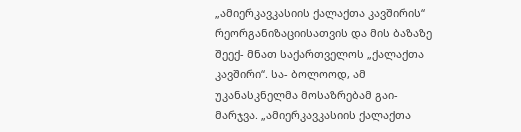„ამიერკავკასიის ქალაქთა კავშირის“ რეორგანიზაციისათვის და მის ბაზაზე შეექ- მნათ საქართველოს „ქალაქთა კავშირი“. სა- ბოლოოდ, ამ უკანასკნელმა მოსაზრებამ გაი- მარჯვა. „ამიერკავკასიის ქალაქთა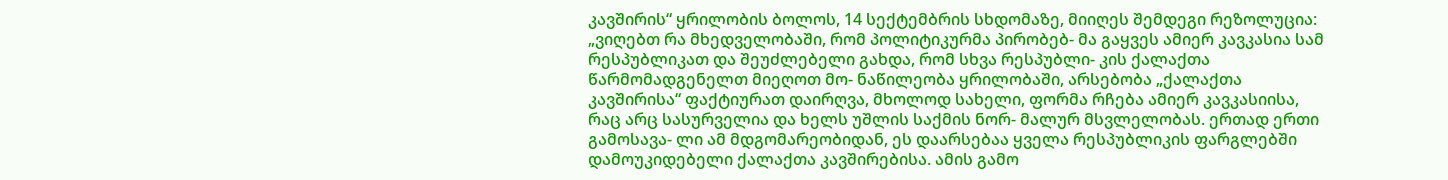კავშირის“ ყრილობის ბოლოს, 14 სექტემბრის სხდომაზე, მიიღეს შემდეგი რეზოლუცია: „ვიღებთ რა მხედველობაში, რომ პოლიტიკურმა პირობებ- მა გაყვეს ამიერ კავკასია სამ რესპუბლიკათ და შეუძლებელი გახდა, რომ სხვა რესპუბლი- კის ქალაქთა წარმომადგენელთ მიეღოთ მო- ნაწილეობა ყრილობაში, არსებობა „ქალაქთა კავშირისა“ ფაქტიურათ დაირღვა, მხოლოდ სახელი, ფორმა რჩება ამიერ კავკასიისა, რაც არც სასურველია და ხელს უშლის საქმის ნორ- მალურ მსვლელობას. ერთად ერთი გამოსავა- ლი ამ მდგომარეობიდან, ეს დაარსებაა ყველა რესპუბლიკის ფარგლებში დამოუკიდებელი ქალაქთა კავშირებისა. ამის გამო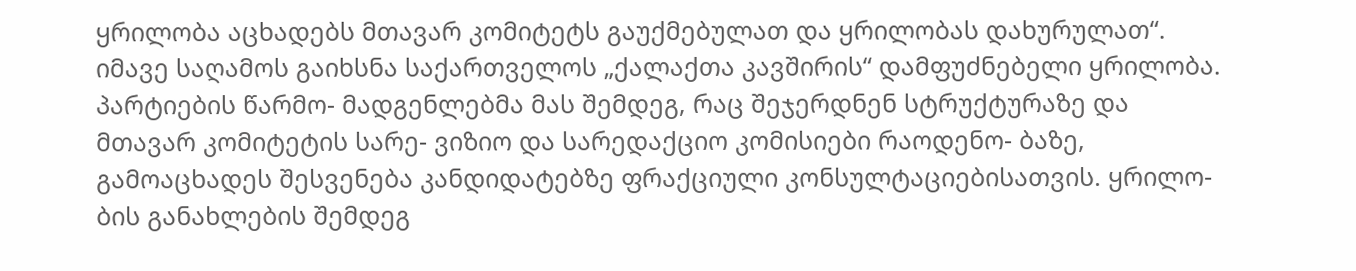ყრილობა აცხადებს მთავარ კომიტეტს გაუქმებულათ და ყრილობას დახურულათ“. იმავე საღამოს გაიხსნა საქართველოს „ქალაქთა კავშირის“ დამფუძნებელი ყრილობა. პარტიების წარმო- მადგენლებმა მას შემდეგ, რაც შეჯერდნენ სტრუქტურაზე და მთავარ კომიტეტის სარე- ვიზიო და სარედაქციო კომისიები რაოდენო- ბაზე, გამოაცხადეს შესვენება კანდიდატებზე ფრაქციული კონსულტაციებისათვის. ყრილო- ბის განახლების შემდეგ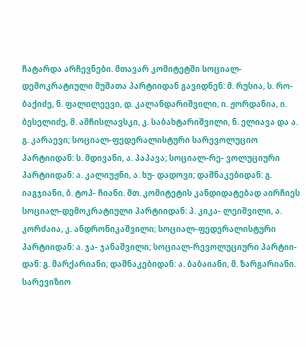ჩატარდა არჩევნები. მთავარ კომიტეტში სოციალ-დემოკრატიული მუშათა პარტიიდან გავიდნენ: მ. რუსია, ს. რო- ბაქიძე, ნ. ფალილეევი, დ. კალანდარიშვილი, ი. ჟორდანია, ი. ბესელიძე, მ. ამჩისლავსკი, კ. საბახტარიშვილი, ნ. ელიავა და ა. გ. კარაევი; სოციალ-ფედერალისტური სარევოლუციო პარტიიდან: ს. მდივანი, ა. პაპავა; სოციალ-რე- ვოლუციური პარტიიდან: ა. კალიუჟნი, ა. ხუ- დადოვი; დაშნაკებიდან: გ. იაგჯიანი, ბ. ტოპ- ჩიანი. მთ. კომიტეტის კანდიდატებად აირჩიეს სოციალ-დემოკრატიული პარტიიდან: პ. კიკა- ლეიშვილი, ა. კორძაია, კ. ანდრონიკაშვილი; სოციალ-ფედერალისტური პარტიიდან: ა. ჯა- ჯანაშვილი; სოციალ-რევოლუციური პარტიი- დან: გ. მარქარიანი; დაშნაკებიდან: ა. ბაბაიანი, მ. ზარგარიანი. სარევიზიო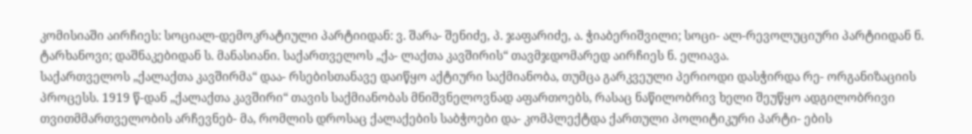კომისიაში აირჩიეს: სოციალ-დემოკრატიული პარტიიდან: ვ. შარა- შენიძე, პ. ჯაფარიძე, ა. ჭიაბერიშვილი; სოცი- ალ-რევოლუციური პარტიიდან ნ. ტარხანოვი; დაშნაკებიდან ს. მანასიანი. საქართველოს „ქა- ლაქთა კავშირის“ თავმჯდომარედ აირჩიეს ნ. ელიავა.
საქართველოს „ქალაქთა კავშირმა“ დაა- რსებისთანავე დაიწყო აქტიური საქმიანობა, თუმცა გარკვეული პერიოდი დასჭირდა რე- ორგანიზაციის პროცესს. 1919 წ-დან „ქალაქთა კავშირი“ თავის საქმიანობას მნიშვნელოვნად აფართოებს, რასაც ნაწილობრივ ხელი შეუწყო ადგილობრივი თვითმმართველობის არჩევნებ- მა, რომლის დროსაც ქალაქების საბჭოები და- კომპლექტდა ქართული პოლიტიკური პარტი- ების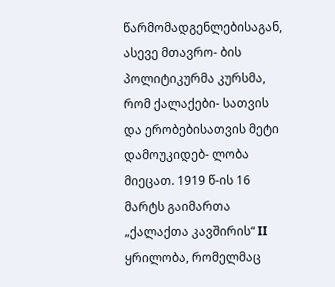წარმომადგენლებისაგან, ასევე მთავრო- ბის პოლიტიკურმა კურსმა, რომ ქალაქები- სათვის და ერობებისათვის მეტი დამოუკიდებ- ლობა მიეცათ. 1919 წ-ის 16 მარტს გაიმართა „ქალაქთა კავშირის“ II ყრილობა, რომელმაც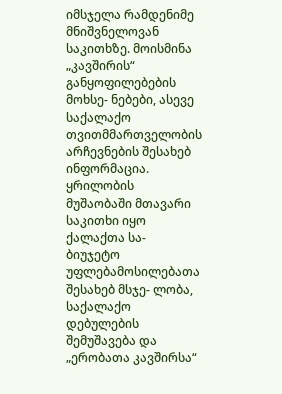იმსჯელა რამდენიმე მნიშვნელოვან საკითხზე. მოისმინა „კავშირის“ განყოფილებების მოხსე- ნებები, ასევე საქალაქო თვითმმართველობის არჩევნების შესახებ ინფორმაცია. ყრილობის მუშაობაში მთავარი საკითხი იყო ქალაქთა სა- ბიუჯეტო უფლებამოსილებათა შესახებ მსჯე- ლობა, საქალაქო დებულების შემუშავება და „ერობათა კავშირსა“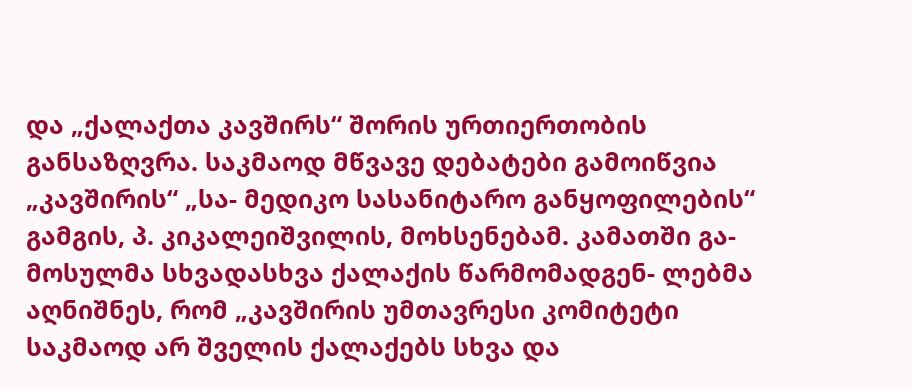და „ქალაქთა კავშირს“ შორის ურთიერთობის განსაზღვრა. საკმაოდ მწვავე დებატები გამოიწვია „კავშირის“ „სა- მედიკო სასანიტარო განყოფილების“ გამგის, პ. კიკალეიშვილის, მოხსენებამ. კამათში გა- მოსულმა სხვადასხვა ქალაქის წარმომადგენ- ლებმა აღნიშნეს, რომ „კავშირის უმთავრესი კომიტეტი საკმაოდ არ შველის ქალაქებს სხვა და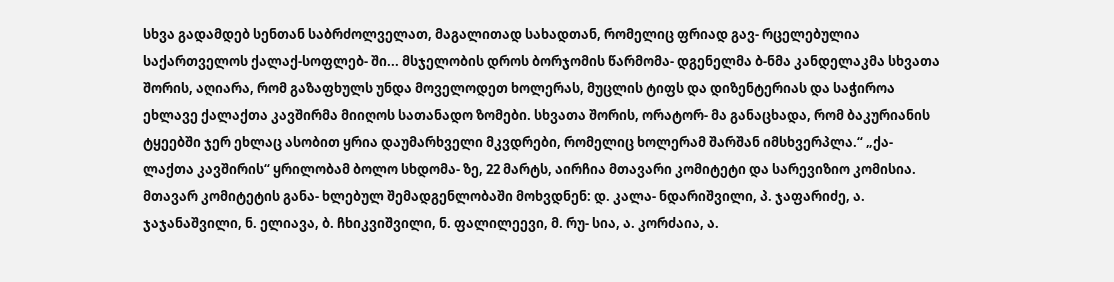სხვა გადამდებ სენთან საბრძოლველათ, მაგალითად სახადთან, რომელიც ფრიად გავ- რცელებულია საქართველოს ქალაქ-სოფლებ- ში... მსჯელობის დროს ბორჯომის წარმომა- დგენელმა ბ-ნმა კანდელაკმა სხვათა შორის, აღიარა, რომ გაზაფხულს უნდა მოველოდეთ ხოლერას, მუცლის ტიფს და დიზენტერიას და საჭიროა ეხლავე ქალაქთა კავშირმა მიიღოს სათანადო ზომები. სხვათა შორის, ორატორ- მა განაცხადა, რომ ბაკურიანის ტყეებში ჯერ ეხლაც ასობით ყრია დაუმარხველი მკვდრები, რომელიც ხოლერამ შარშან იმსხვერპლა.“ „ქა- ლაქთა კავშირის“ ყრილობამ ბოლო სხდომა- ზე, 22 მარტს, აირჩია მთავარი კომიტეტი და სარევიზიო კომისია. მთავარ კომიტეტის განა- ხლებულ შემადგენლობაში მოხვდნენ: დ. კალა- ნდარიშვილი, პ. ჯაფარიძე, ა. ჯაჯანაშვილი, ნ. ელიავა, ბ. ჩხიკვიშვილი, ნ. ფალილეევი, მ. რუ- სია, ა. კორძაია, ა.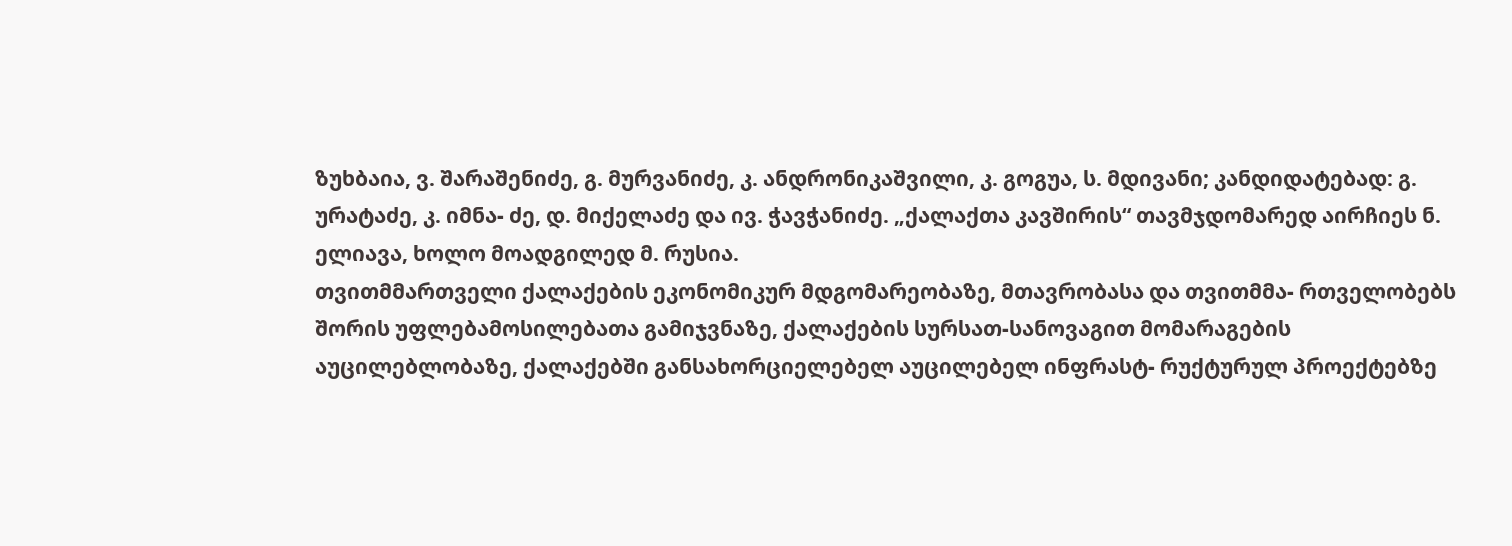ზუხბაია, ვ. შარაშენიძე, გ. მურვანიძე, კ. ანდრონიკაშვილი, კ. გოგუა, ს. მდივანი; კანდიდატებად: გ. ურატაძე, კ. იმნა- ძე, დ. მიქელაძე და ივ. ჭავჭანიძე. „ქალაქთა კავშირის“ თავმჯდომარედ აირჩიეს ნ. ელიავა, ხოლო მოადგილედ მ. რუსია.
თვითმმართველი ქალაქების ეკონომიკურ მდგომარეობაზე, მთავრობასა და თვითმმა- რთველობებს შორის უფლებამოსილებათა გამიჯვნაზე, ქალაქების სურსათ-სანოვაგით მომარაგების აუცილებლობაზე, ქალაქებში განსახორციელებელ აუცილებელ ინფრასტ- რუქტურულ პროექტებზე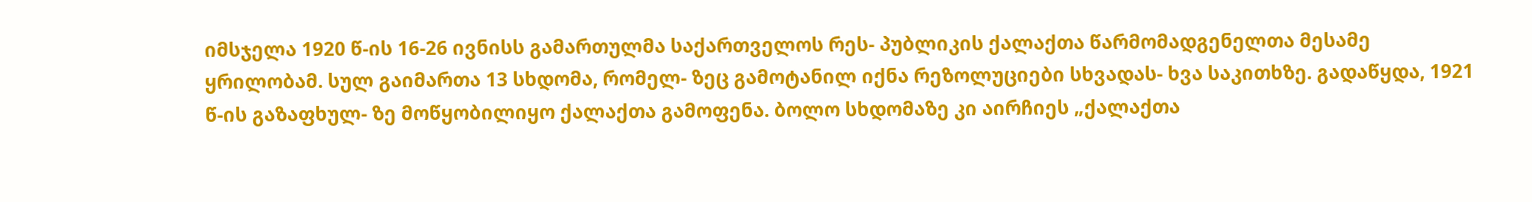იმსჯელა 1920 წ-ის 16-26 ივნისს გამართულმა საქართველოს რეს- პუბლიკის ქალაქთა წარმომადგენელთა მესამე ყრილობამ. სულ გაიმართა 13 სხდომა, რომელ- ზეც გამოტანილ იქნა რეზოლუციები სხვადას- ხვა საკითხზე. გადაწყდა, 1921 წ-ის გაზაფხულ- ზე მოწყობილიყო ქალაქთა გამოფენა. ბოლო სხდომაზე კი აირჩიეს „ქალაქთა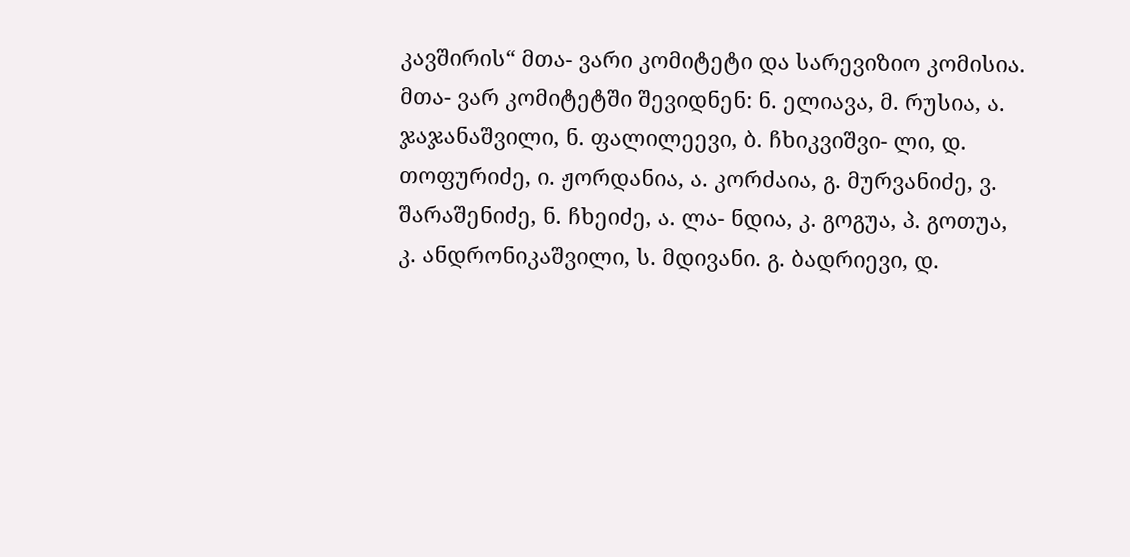კავშირის“ მთა- ვარი კომიტეტი და სარევიზიო კომისია. მთა- ვარ კომიტეტში შევიდნენ: ნ. ელიავა, მ. რუსია, ა. ჯაჯანაშვილი, ნ. ფალილეევი, ბ. ჩხიკვიშვი- ლი, დ. თოფურიძე, ი. ჟორდანია, ა. კორძაია, გ. მურვანიძე, ვ. შარაშენიძე, ნ. ჩხეიძე, ა. ლა- ნდია, კ. გოგუა, პ. გოთუა, კ. ანდრონიკაშვილი, ს. მდივანი. გ. ბადრიევი, დ.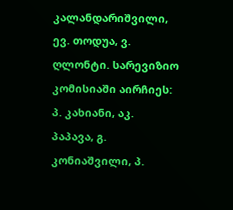კალანდარიშვილი, ევ. თოდუა, ვ. ღლონტი. სარევიზიო კომისიაში აირჩიეს: პ. კახიანი, აკ. პაპავა, გ. კონიაშვილი, პ.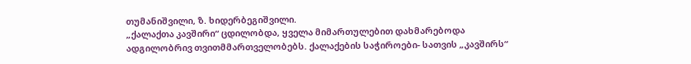თუმანიშვილი, ზ. ხიდერბეგიშვილი.
„ქალაქთა კავშირი“ ცდილობდა, ყველა მიმართულებით დახმარებოდა ადგილობრივ თვითმმართველობებს. ქალაქების საჭიროები- სათვის „კავშირს“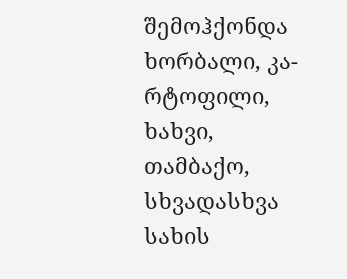შემოჰქონდა ხორბალი, კა- რტოფილი, ხახვი, თამბაქო, სხვადასხვა სახის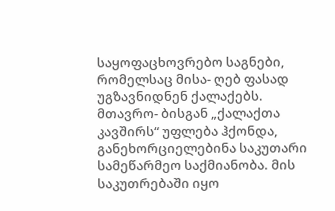საყოფაცხოვრებო საგნები, რომელსაც მისა- ღებ ფასად უგზავნიდნენ ქალაქებს. მთავრო- ბისგან „ქალაქთა კავშირს“ უფლება ჰქონდა, განეხორციელებინა საკუთარი სამეწარმეო საქმიანობა. მის საკუთრებაში იყო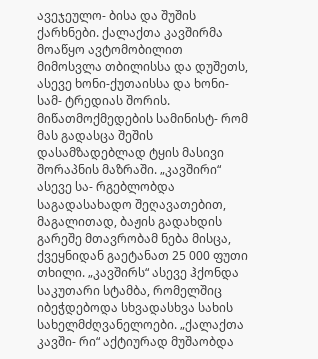ავეჯეულო- ბისა და შუშის ქარხნები. ქალაქთა კავშირმა მოაწყო ავტომობილით მიმოსვლა თბილისსა და დუშეთს, ასევე ხონი-ქუთაისსა და ხონი-სამ- ტრედიას შორის. მიწათმოქმედების სამინისტ- რომ მას გადასცა შეშის დასამზადებლად ტყის მასივი შორაპნის მაზრაში. „კავშირი“ ასევე სა- რგებლობდა საგადასახადო შეღავათებით, მაგალითად, ბაჟის გადახდის გარეშე მთავრობამ ნება მისცა, ქვეყნიდან გაეტანათ 25 000 ფუთი თხილი. „კავშირს“ ასევე ჰქონდა საკუთარი სტამბა, რომელშიც იბეჭდებოდა სხვადასხვა სახის სახელმძღვანელოები. „ქალაქთა კავში- რი“ აქტიურად მუშაობდა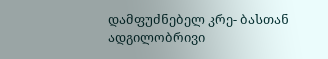დამფუძნებელ კრე- ბასთან ადგილობრივი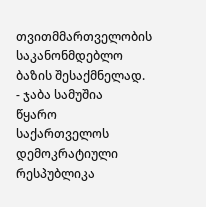თვითმმართველობის საკანონმდებლო ბაზის შესაქმნელად.
- ჯაბა სამუშია
წყარო
საქართველოს დემოკრატიული რესპუბლიკა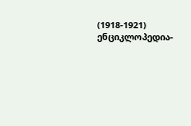(1918-1921) ენციკლოპედია-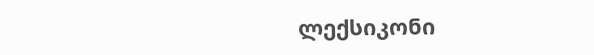ლექსიკონი